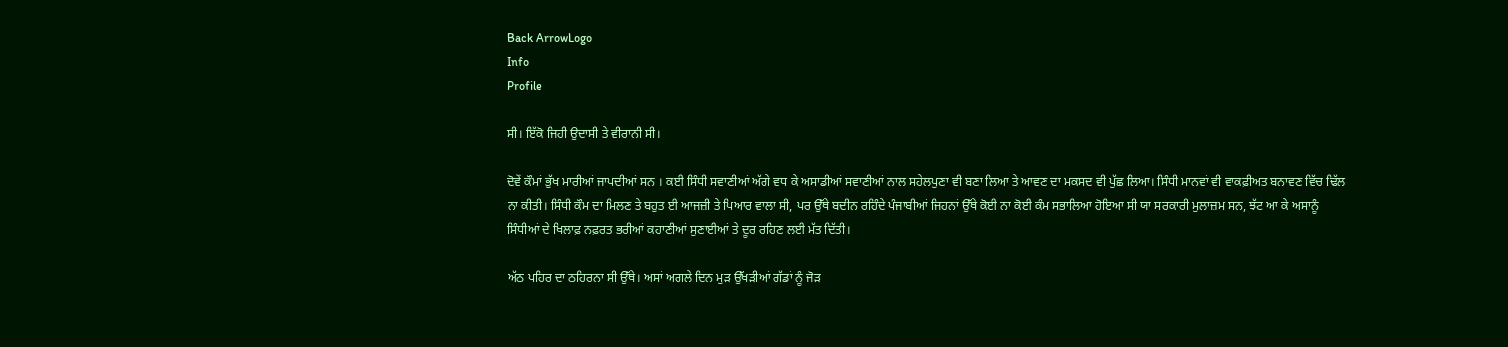Back ArrowLogo
Info
Profile

ਸੀ। ਇੱਕੋ ਜਿਹੀ ਉਦਾਸੀ ਤੇ ਵੀਰਾਨੀ ਸੀ।

ਦੋਵੇਂ ਕੌਮਾਂ ਭੁੱਖ ਮਾਰੀਆਂ ਜਾਪਦੀਆਂ ਸਨ । ਕਈ ਸਿੰਧੀ ਸਵਾਣੀਆਂ ਅੱਗੇ ਵਧ ਕੇ ਅਸਾਡੀਆਂ ਸਵਾਣੀਆਂ ਨਾਲ ਸਹੇਲਪੁਣਾ ਵੀ ਬਣਾ ਲਿਆ ਤੇ ਆਵਣ ਦਾ ਮਕਸਦ ਵੀ ਪੁੱਛ ਲਿਆ। ਸਿੰਧੀ ਮਾਨਵਾਂ ਵੀ ਵਾਕਫ਼ੀਅਤ ਬਨਾਵਣ ਵਿੱਚ ਢਿੱਲ ਨਾ ਕੀਤੀ। ਸਿੰਧੀ ਕੌਮ ਦਾ ਮਿਲਣ ਤੇ ਬਹੁਤ ਈ ਆਜਜ਼ੀ ਤੇ ਪਿਆਰ ਵਾਲਾ ਸੀ, ਪਰ ਉੱਥੇ ਬਦੀਨ ਰਹਿੰਦੇ ਪੰਜਾਬੀਆਂ ਜਿਹਨਾਂ ਉੱਥੇ ਕੋਈ ਨਾ ਕੋਈ ਕੰਮ ਸਭਾਲਿਆ ਹੋਇਆ ਸੀ ਯਾ ਸਰਕਾਰੀ ਮੁਲਾਜ਼ਮ ਸਨ, ਝੱਟ ਆ ਕੇ ਅਸਾਨੂੰ ਸਿੰਧੀਆਂ ਦੇ ਖਿਲਾਫ਼ ਨਫ਼ਰਤ ਭਰੀਆਂ ਕਹਾਣੀਆਂ ਸੁਣਾਈਆਂ ਤੇ ਦੂਰ ਰਹਿਣ ਲਈ ਮੱਤ ਦਿੱਤੀ।

ਅੱਠ ਪਹਿਰ ਦਾ ਠਹਿਰਨਾ ਸੀ ਉੱਥੇ। ਅਸਾਂ ਅਗਲੇ ਦਿਨ ਮੁੜ ਉੱਖੜੀਆਂ ਗੱਡਾਂ ਨੂੰ ਜੋੜ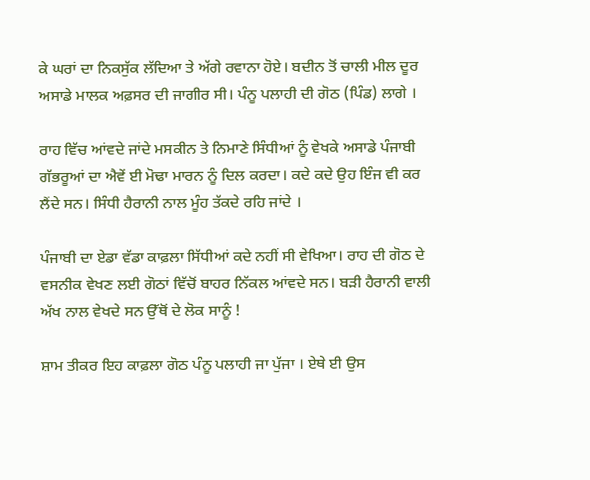ਕੇ ਘਰਾਂ ਦਾ ਨਿਕਸੁੱਕ ਲੱਦਿਆ ਤੇ ਅੱਗੇ ਰਵਾਨਾ ਹੋਏ। ਬਦੀਨ ਤੋਂ ਚਾਲੀ ਮੀਲ ਦੂਰ ਅਸਾਡੇ ਮਾਲਕ ਅਫ਼ਸਰ ਦੀ ਜਾਗੀਰ ਸੀ। ਪੰਨੂ ਪਲਾਹੀ ਦੀ ਗੋਠ (ਪਿੰਡ) ਲਾਗੇ ।

ਰਾਹ ਵਿੱਚ ਆਂਵਦੇ ਜਾਂਦੇ ਮਸਕੀਨ ਤੇ ਨਿਮਾਣੇ ਸਿੰਧੀਆਂ ਨੂੰ ਵੇਖਕੇ ਅਸਾਡੇ ਪੰਜਾਬੀ ਗੱਭਰੂਆਂ ਦਾ ਐਵੇਂ ਈ ਮੋਢਾ ਮਾਰਨ ਨੂੰ ਦਿਲ ਕਰਦਾ। ਕਦੇ ਕਦੇ ਉਹ ਇੰਜ ਵੀ ਕਰ ਲੈਂਦੇ ਸਨ। ਸਿੰਧੀ ਹੈਰਾਨੀ ਨਾਲ ਮੂੰਹ ਤੱਕਦੇ ਰਹਿ ਜਾਂਦੇ ।

ਪੰਜਾਬੀ ਦਾ ਏਡਾ ਵੱਡਾ ਕਾਫ਼ਲਾ ਸਿੱਧੀਆਂ ਕਦੇ ਨਹੀਂ ਸੀ ਵੇਖਿਆ। ਰਾਹ ਦੀ ਗੋਠ ਦੇ ਵਸਨੀਕ ਵੇਖਣ ਲਈ ਗੋਠਾਂ ਵਿੱਚੋਂ ਬਾਹਰ ਨਿੱਕਲ ਆਂਵਦੇ ਸਨ। ਬੜੀ ਹੈਰਾਨੀ ਵਾਲੀ ਅੱਖ ਨਾਲ ਵੇਖਦੇ ਸਨ ਉੱਥੋਂ ਦੇ ਲੋਕ ਸਾਨੂੰ !

ਸ਼ਾਮ ਤੀਕਰ ਇਹ ਕਾਫ਼ਲਾ ਗੋਠ ਪੰਨੂ ਪਲਾਹੀ ਜਾ ਪੁੱਜਾ । ਏਥੇ ਈ ਉਸ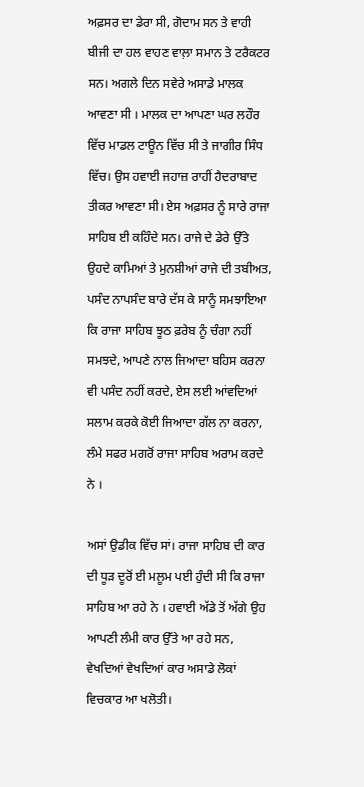ਅਫ਼ਸਰ ਦਾ ਡੇਰਾ ਸੀ, ਗੋਦਾਮ ਸਨ ਤੇ ਵਾਹੀ ਬੀਜੀ ਦਾ ਹਲ ਵਾਹਣ ਵਾਲ਼ਾ ਸਮਾਨ ਤੇ ਟਰੈਕਟਰ ਸਨ। ਅਗਲੇ ਦਿਨ ਸਵੇਰੇ ਅਸਾਡੇ ਮਾਲਕ ਆਵਣਾ ਸੀ । ਮਾਲਕ ਦਾ ਆਪਣਾ ਘਰ ਲਹੌਰ ਵਿੱਚ ਮਾਡਲ ਟਾਊਨ ਵਿੱਚ ਸੀ ਤੇ ਜਾਗੀਰ ਸਿੰਧ ਵਿੱਚ। ਉਸ ਹਵਾਈ ਜਹਾਜ਼ ਰਾਹੀਂ ਹੈਦਰਾਬਾਦ ਤੀਕਰ ਆਵਣਾ ਸੀ। ਏਸ ਅਫ਼ਸਰ ਨੂੰ ਸਾਰੇ ਰਾਜਾ ਸਾਹਿਬ ਈ ਕਹਿੰਦੇ ਸਨ। ਰਾਜੇ ਦੇ ਡੇਰੇ ਉੱਤੇ ਉਹਦੇ ਕਾਮਿਆਂ ਤੇ ਮੁਨਸ਼ੀਆਂ ਰਾਜੇ ਦੀ ਤਬੀਅਤ, ਪਸੰਦ ਨਾਪਸੰਦ ਬਾਰੇ ਦੱਸ ਕੇ ਸਾਨੂੰ ਸਮਝਾਇਆ ਕਿ ਰਾਜਾ ਸਾਹਿਬ ਝੂਠ ਫ਼ਰੇਬ ਨੂੰ ਚੰਗਾ ਨਹੀਂ ਸਮਝਦੇ, ਆਪਣੇ ਨਾਲ ਜਿਆਦਾ ਬਹਿਸ ਕਰਨਾ ਵੀ ਪਸੰਦ ਨਹੀਂ ਕਰਦੇ, ਏਸ ਲਈ ਆਂਵਦਿਆਂ ਸਲਾਮ ਕਰਕੇ ਕੋਈ ਜਿਆਦਾ ਗੱਲ ਨਾ ਕਰਨਾ, ਲੰਮੇ ਸਫਰ ਮਗਰੋਂ ਰਾਜਾ ਸਾਹਿਬ ਅਰਾਮ ਕਰਦੇ ਨੇ ।

ਅਸਾਂ ਉਡੀਕ ਵਿੱਚ ਸਾਂ। ਰਾਜਾ ਸਾਹਿਬ ਦੀ ਕਾਰ ਦੀ ਧੂੜ ਦੂਰੋਂ ਈ ਮਲੂਮ ਪਈ ਹੁੰਦੀ ਸੀ ਕਿ ਰਾਜਾ ਸਾਹਿਬ ਆ ਰਹੇ ਨੇ । ਹਵਾਈ ਅੱਡੇ ਤੋਂ ਅੱਗੇ ਉਹ ਆਪਣੀ ਲੰਮੀ ਕਾਰ ਉੱਤੇ ਆ ਰਹੇ ਸਨ, ਵੇਖਦਿਆਂ ਵੇਖਦਿਆਂ ਕਾਰ ਅਸਾਡੇ ਲੋਕਾਂ ਵਿਚਕਾਰ ਆ ਖਲੋਤੀ।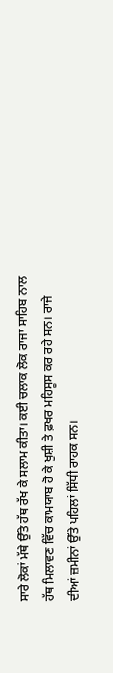ਸਾਰੇ ਲੋਕਾਂ ਮੱਥੇ ਉੱਤੇ ਹੱਥ ਰੱਖ ਕੇ ਸਲਾਮ ਕੀਤਾ। ਕਈ ਚਲਾਕ ਲੋਕ ਰਾਜਾ ਸਾਹਿਬ ਨਾਲ ਹੱਥ ਮਿਲਾਵਣ ਵਿੱਚ ਕਾਮਯਾਬ ਹੋ ਕੇ ਖੁਸ਼ੀ ਤੇ ਫ਼ਖਰ ਮਹਿਸੂਸ ਕਰ ਰਹੇ ਸਨ। ਰਾਜੇ ਦੀਆਂ ਜ਼ਮੀਨਾਂ ਉੱਤੇ ਪਹਿਲਾਂ ਸਿੱਧੀ ਰਾਹਕ ਸਨ।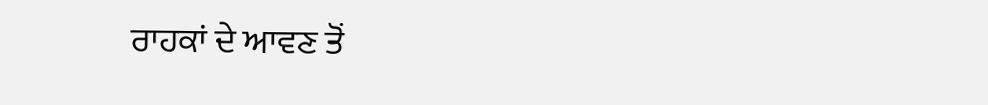ਰਾਹਕਾਂ ਦੇ ਆਵਣ ਤੋਂ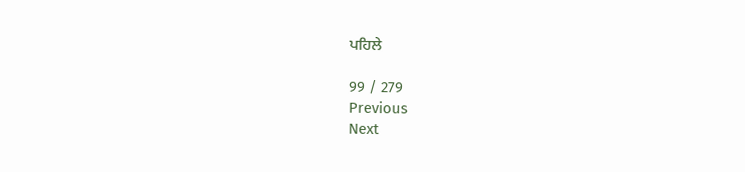ਪਹਿਲੇ

99 / 279
Previous
Next